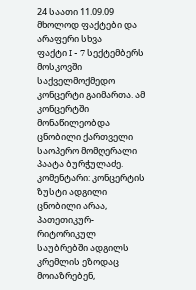24 საათი 11.09.09
მხოლოდ ფაქტები და არაფერი სხვა
ფაქტი I - 7 სექტემბერს მოსკოვში საქველმოქმედო კონცერტი გაიმართა. ამ კონცერტში მონაწილეობდა ცნობილი ქართველი საოპერო მომღერალი პაატა ბურჭულაძე.
კომენტარი: კონცერტის ზუსტი ადგილი ცნობილი არაა, პათეთიკურ-რიტორიკულ საუბრებში ადგილს კრემლის ეზოდაც მოიაზრებენ,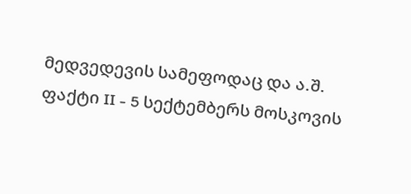მედვედევის სამეფოდაც და ა.შ.
ფაქტი II - 5 სექტემბერს მოსკოვის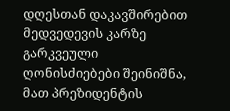დღესთან დაკავშირებით მედვედევის კარზე გარკვეული ღონისძიებები შეინიშნა, მათ პრეზიდენტის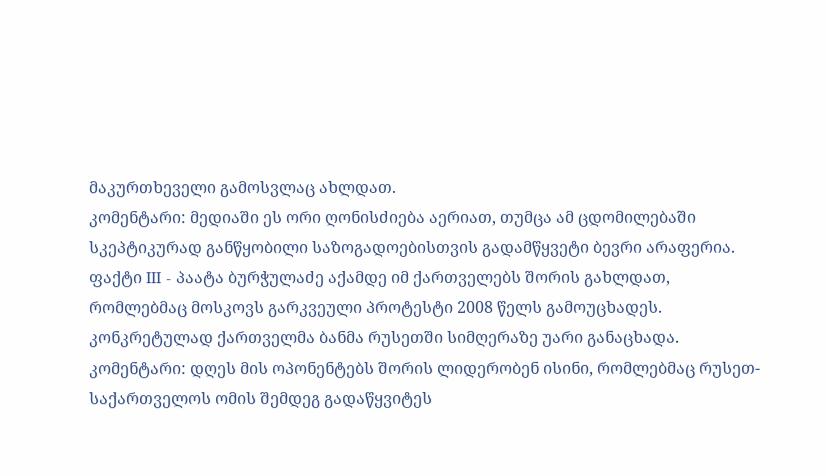მაკურთხეველი გამოსვლაც ახლდათ.
კომენტარი: მედიაში ეს ორი ღონისძიება აერიათ, თუმცა ამ ცდომილებაში სკეპტიკურად განწყობილი საზოგადოებისთვის გადამწყვეტი ბევრი არაფერია.
ფაქტი III - პაატა ბურჭულაძე აქამდე იმ ქართველებს შორის გახლდათ, რომლებმაც მოსკოვს გარკვეული პროტესტი 2008 წელს გამოუცხადეს. კონკრეტულად ქართველმა ბანმა რუსეთში სიმღერაზე უარი განაცხადა.
კომენტარი: დღეს მის ოპონენტებს შორის ლიდერობენ ისინი, რომლებმაც რუსეთ-საქართველოს ომის შემდეგ გადაწყვიტეს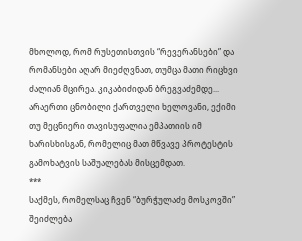მხოლოდ, რომ რუსეთისთვის “რევერანსები” და რომანსები აღარ მიეძღვნათ, თუმცა მათი რიცხვი ძალიან მცირეა. კიკაბიძიდან ბრეგვაძემდე... არაერთი ცნობილი ქართველი ხელოვანი, ექიმი თუ მეცნიერი თავისუფალია ემპათიის იმ ხარისხისგან, რომელიც მათ მწვავე პროტესტის გამოხატვის საშუალებას მისცემდათ.
***
საქმეს, რომელსაც ჩვენ “ბურჭულაძე მოსკოვში” შეიძლება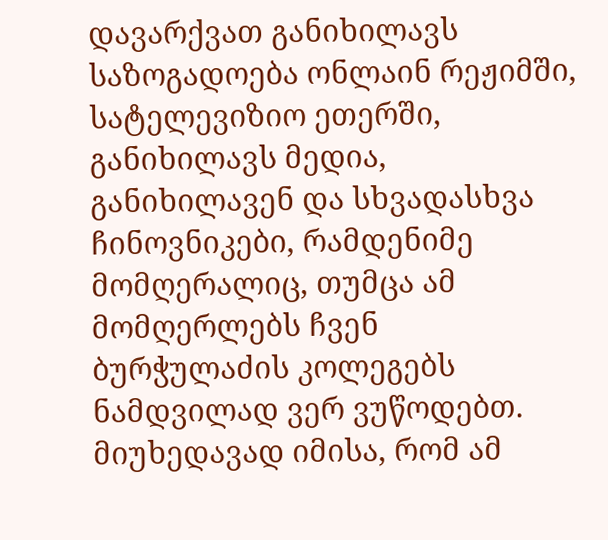დავარქვათ განიხილავს საზოგადოება ონლაინ რეჟიმში, სატელევიზიო ეთერში, განიხილავს მედია, განიხილავენ და სხვადასხვა ჩინოვნიკები, რამდენიმე მომღერალიც, თუმცა ამ მომღერლებს ჩვენ ბურჭულაძის კოლეგებს ნამდვილად ვერ ვუწოდებთ. მიუხედავად იმისა, რომ ამ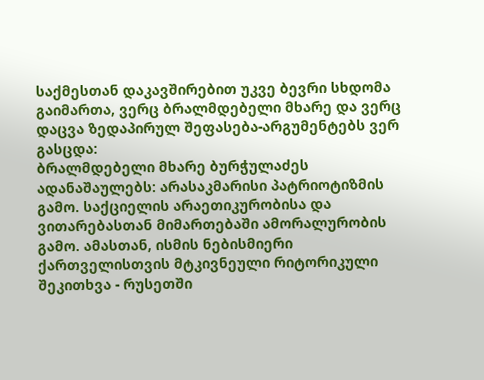საქმესთან დაკავშირებით უკვე ბევრი სხდომა გაიმართა, ვერც ბრალმდებელი მხარე და ვერც დაცვა ზედაპირულ შეფასება-არგუმენტებს ვერ გასცდა:
ბრალმდებელი მხარე ბურჭულაძეს ადანაშაულებს: არასაკმარისი პატრიოტიზმის გამო. საქციელის არაეთიკურობისა და ვითარებასთან მიმართებაში ამორალურობის გამო. ამასთან, ისმის ნებისმიერი ქართველისთვის მტკივნეული რიტორიკული შეკითხვა - რუსეთში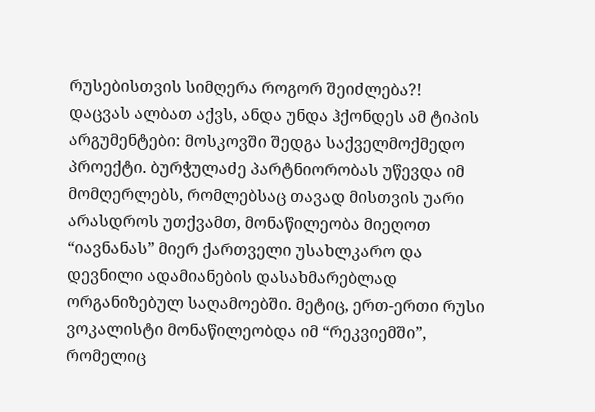რუსებისთვის სიმღერა როგორ შეიძლება?!
დაცვას ალბათ აქვს, ანდა უნდა ჰქონდეს ამ ტიპის არგუმენტები: მოსკოვში შედგა საქველმოქმედო პროექტი. ბურჭულაძე პარტნიორობას უწევდა იმ მომღერლებს, რომლებსაც თავად მისთვის უარი არასდროს უთქვამთ, მონაწილეობა მიეღოთ “იავნანას” მიერ ქართველი უსახლკარო და დევნილი ადამიანების დასახმარებლად ორგანიზებულ საღამოებში. მეტიც, ერთ-ერთი რუსი ვოკალისტი მონაწილეობდა იმ “რეკვიემში”, რომელიც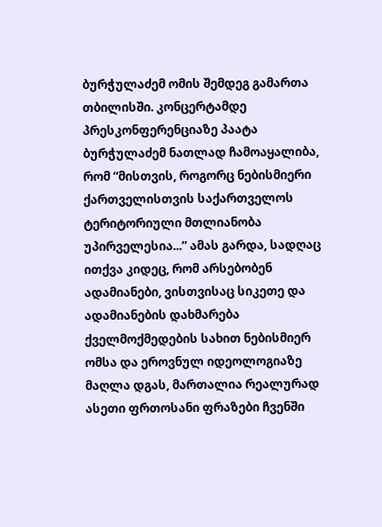ბურჭულაძემ ომის შემდეგ გამართა თბილისში. კონცერტამდე პრესკონფერენციაზე პაატა ბურჭულაძემ ნათლად ჩამოაყალიბა, რომ “მისთვის, როგორც ნებისმიერი ქართველისთვის საქართველოს ტერიტორიული მთლიანობა უპირველესია...” ამას გარდა, სადღაც ითქვა კიდეც, რომ არსებობენ ადამიანები, ვისთვისაც სიკეთე და ადამიანების დახმარება ქველმოქმედების სახით ნებისმიერ ომსა და ეროვნულ იდეოლოგიაზე მაღლა დგას, მართალია რეალურად ასეთი ფრთოსანი ფრაზები ჩვენში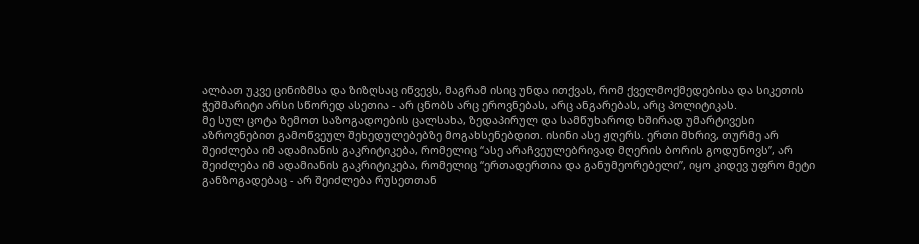ალბათ უკვე ცინიზმსა და ზიზღსაც იწვევს, მაგრამ ისიც უნდა ითქვას, რომ ქველმოქმედებისა და სიკეთის ჭეშმარიტი არსი სწორედ ასეთია - არ ცნობს არც ეროვნებას, არც ანგარებას, არც პოლიტიკას.
მე სულ ცოტა ზემოთ საზოგადოების ცალსახა, ზედაპირულ და სამწუხაროდ ხშირად უმარტივესი აზროვნებით გამოწვეულ შეხედულებებზე მოგახსენებდით. ისინი ასე ჟღერს. ერთი მხრივ, თურმე არ შეიძლება იმ ადამიანის გაკრიტიკება, რომელიც “ასე არაჩვეულებრივად მღერის ბორის გოდუნოვს”, არ შეიძლება იმ ადამიანის გაკრიტიკება, რომელიც “ერთადერთია და განუმეორებელი”, იყო კიდევ უფრო მეტი განზოგადებაც - არ შეიძლება რუსეთთან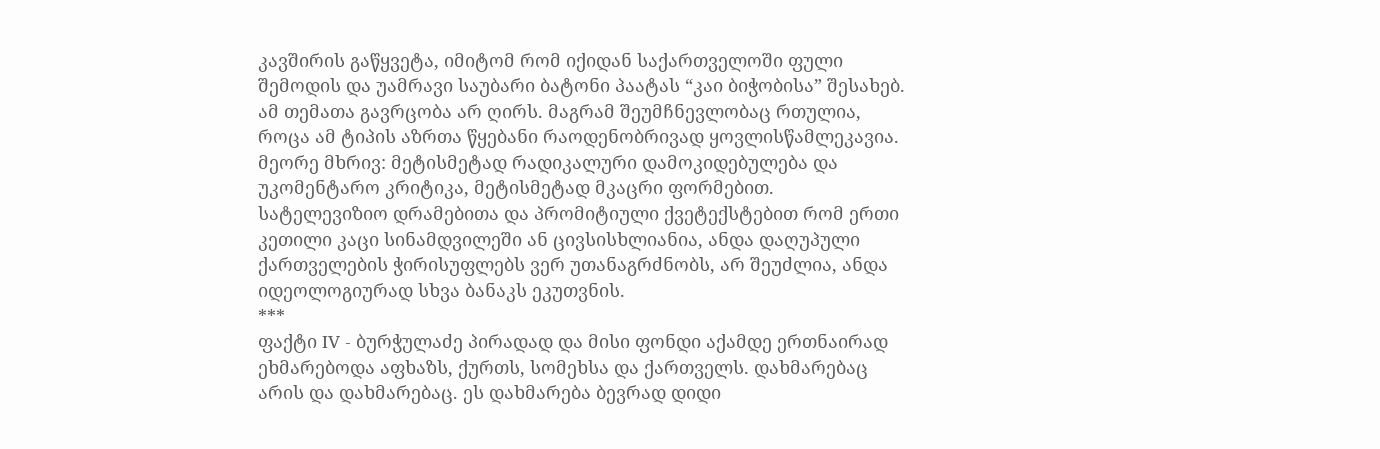კავშირის გაწყვეტა, იმიტომ რომ იქიდან საქართველოში ფული შემოდის და უამრავი საუბარი ბატონი პაატას “კაი ბიჭობისა” შესახებ. ამ თემათა გავრცობა არ ღირს. მაგრამ შეუმჩნევლობაც რთულია, როცა ამ ტიპის აზრთა წყებანი რაოდენობრივად ყოვლისწამლეკავია. მეორე მხრივ: მეტისმეტად რადიკალური დამოკიდებულება და უკომენტარო კრიტიკა, მეტისმეტად მკაცრი ფორმებით. სატელევიზიო დრამებითა და პრომიტიული ქვეტექსტებით რომ ერთი კეთილი კაცი სინამდვილეში ან ცივსისხლიანია, ანდა დაღუპული ქართველების ჭირისუფლებს ვერ უთანაგრძნობს, არ შეუძლია, ანდა იდეოლოგიურად სხვა ბანაკს ეკუთვნის.
***
ფაქტი IV - ბურჭულაძე პირადად და მისი ფონდი აქამდე ერთნაირად ეხმარებოდა აფხაზს, ქურთს, სომეხსა და ქართველს. დახმარებაც არის და დახმარებაც. ეს დახმარება ბევრად დიდი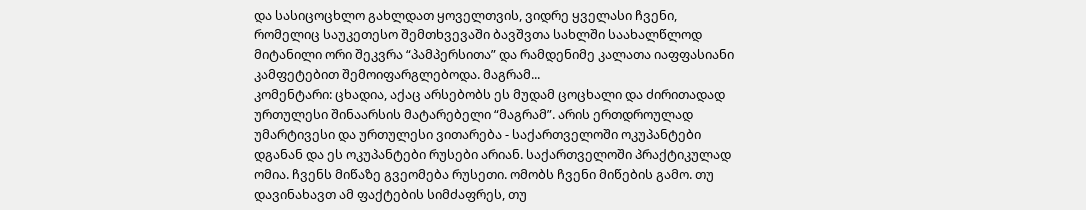და სასიცოცხლო გახლდათ ყოველთვის, ვიდრე ყველასი ჩვენი, რომელიც საუკეთესო შემთხვევაში ბავშვთა სახლში საახალწლოდ მიტანილი ორი შეკვრა “პამპერსითა” და რამდენიმე კალათა იაფფასიანი კამფეტებით შემოიფარგლებოდა. მაგრამ...
კომენტარი: ცხადია, აქაც არსებობს ეს მუდამ ცოცხალი და ძირითადად ურთულესი შინაარსის მატარებელი “მაგრამ”. არის ერთდროულად უმარტივესი და ურთულესი ვითარება - საქართველოში ოკუპანტები დგანან და ეს ოკუპანტები რუსები არიან. საქართველოში პრაქტიკულად ომია. ჩვენს მიწაზე გვეომება რუსეთი. ომობს ჩვენი მიწების გამო. თუ დავინახავთ ამ ფაქტების სიმძაფრეს, თუ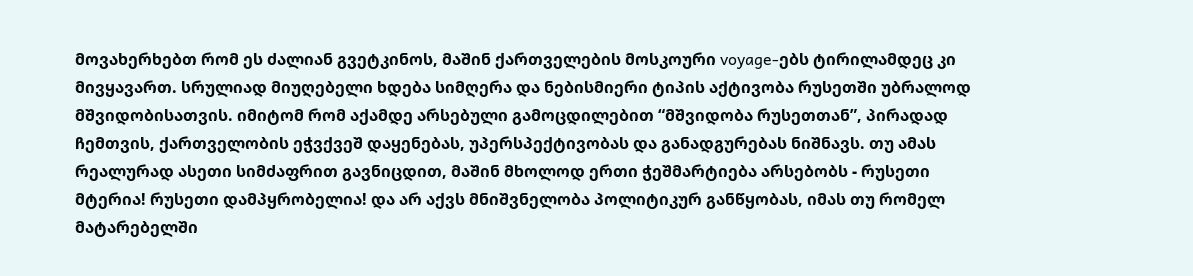მოვახერხებთ რომ ეს ძალიან გვეტკინოს, მაშინ ქართველების მოსკოური voyage-ებს ტირილამდეც კი მივყავართ. სრულიად მიუღებელი ხდება სიმღერა და ნებისმიერი ტიპის აქტივობა რუსეთში უბრალოდ მშვიდობისათვის. იმიტომ რომ აქამდე არსებული გამოცდილებით “მშვიდობა რუსეთთან”, პირადად ჩემთვის, ქართველობის ეჭვქვეშ დაყენებას, უპერსპექტივობას და განადგურებას ნიშნავს. თუ ამას რეალურად ასეთი სიმძაფრით გავნიცდით, მაშინ მხოლოდ ერთი ჭეშმარტიება არსებობს - რუსეთი მტერია! რუსეთი დამპყრობელია! და არ აქვს მნიშვნელობა პოლიტიკურ განწყობას, იმას თუ რომელ მატარებელში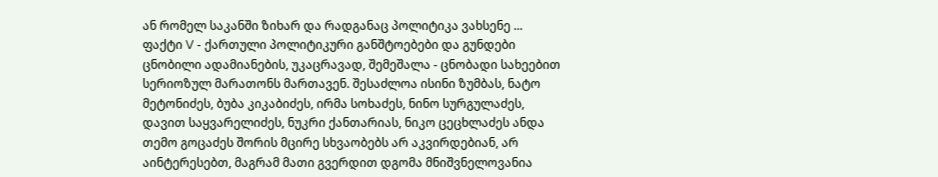ან რომელ საკანში ზიხარ და რადგანაც პოლიტიკა ვახსენე ...
ფაქტი V - ქართული პოლიტიკური განშტოებები და გუნდები ცნობილი ადამიანების, უკაცრავად, შემეშალა - ცნობადი სახეებით სერიოზულ მარათონს მართავენ. შესაძლოა ისინი ზუმბას, ნატო მეტონიძეს, ბუბა კიკაბიძეს, ირმა სოხაძეს, ნინო სურგულაძეს, დავით საყვარელიძეს, ნუკრი ქანთარიას, ნიკო ცეცხლაძეს ანდა თემო გოცაძეს შორის მცირე სხვაობებს არ აკვირდებიან, არ აინტერესებთ, მაგრამ მათი გვერდით დგომა მნიშვნელოვანია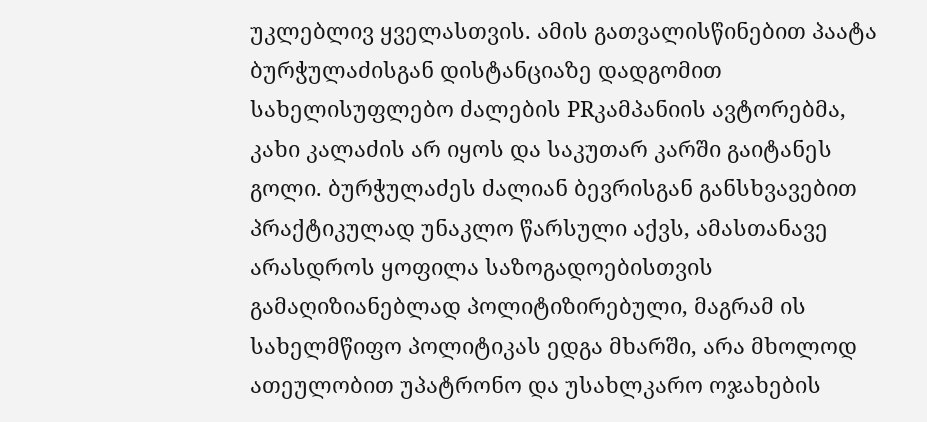უკლებლივ ყველასთვის. ამის გათვალისწინებით პაატა ბურჭულაძისგან დისტანციაზე დადგომით სახელისუფლებო ძალების PRკამპანიის ავტორებმა, კახი კალაძის არ იყოს და საკუთარ კარში გაიტანეს გოლი. ბურჭულაძეს ძალიან ბევრისგან განსხვავებით პრაქტიკულად უნაკლო წარსული აქვს, ამასთანავე არასდროს ყოფილა საზოგადოებისთვის გამაღიზიანებლად პოლიტიზირებული, მაგრამ ის სახელმწიფო პოლიტიკას ედგა მხარში, არა მხოლოდ ათეულობით უპატრონო და უსახლკარო ოჯახების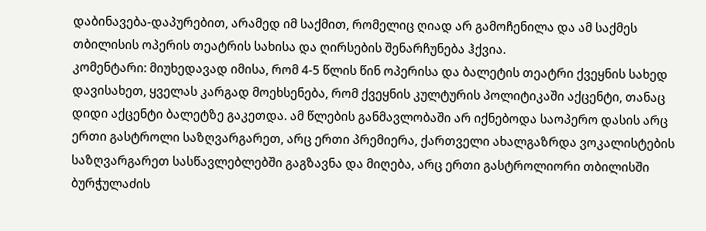დაბინავება-დაპურებით, არამედ იმ საქმით, რომელიც ღიად არ გამოჩენილა და ამ საქმეს თბილისის ოპერის თეატრის სახისა და ღირსების შენარჩუნება ჰქვია.
კომენტარი: მიუხედავად იმისა, რომ 4-5 წლის წინ ოპერისა და ბალეტის თეატრი ქვეყნის სახედ დავისახეთ, ყველას კარგად მოეხსენება, რომ ქვეყნის კულტურის პოლიტიკაში აქცენტი, თანაც დიდი აქცენტი ბალეტზე გაკეთდა. ამ წლების განმავლობაში არ იქნებოდა საოპერო დასის არც ერთი გასტროლი საზღვარგარეთ, არც ერთი პრემიერა, ქართველი ახალგაზრდა ვოკალისტების საზღვარგარეთ სასწავლებლებში გაგზავნა და მიღება, არც ერთი გასტროლიორი თბილისში ბურჭულაძის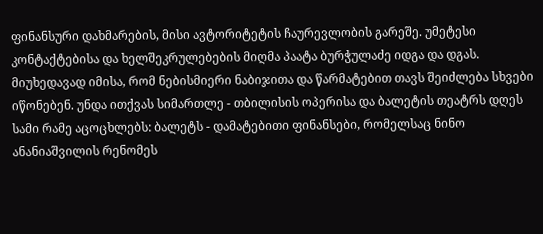ფინანსური დახმარების, მისი ავტორიტეტის ჩაურევლობის გარეშე. უმეტესი კონტაქტებისა და ხელშეკრულებების მიღმა პაატა ბურჭულაძე იდგა და დგას. მიუხედავად იმისა, რომ ნებისმიერი ნაბიჯითა და წარმატებით თავს შეიძლება სხვები იწონებენ. უნდა ითქვას სიმართლე - თბილისის ოპერისა და ბალეტის თეატრს დღეს სამი რამე აცოცხლებს: ბალეტს - დამატებითი ფინანსები, რომელსაც ნინო ანანიაშვილის რენომეს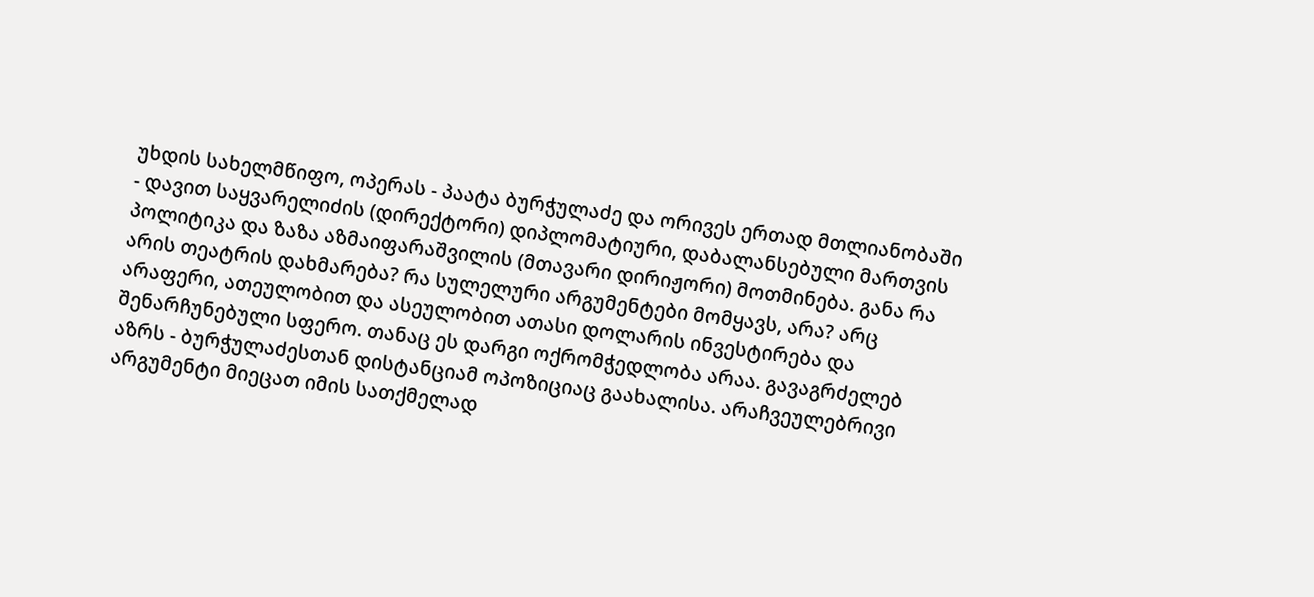უხდის სახელმწიფო, ოპერას - პაატა ბურჭულაძე და ორივეს ერთად მთლიანობაში - დავით საყვარელიძის (დირექტორი) დიპლომატიური, დაბალანსებული მართვის პოლიტიკა და ზაზა აზმაიფარაშვილის (მთავარი დირიჟორი) მოთმინება. განა რა არის თეატრის დახმარება? რა სულელური არგუმენტები მომყავს, არა? არც არაფერი, ათეულობით და ასეულობით ათასი დოლარის ინვესტირება და შენარჩუნებული სფერო. თანაც ეს დარგი ოქრომჭედლობა არაა. გავაგრძელებ აზრს - ბურჭულაძესთან დისტანციამ ოპოზიციაც გაახალისა. არაჩვეულებრივი არგუმენტი მიეცათ იმის სათქმელად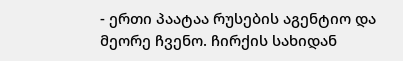- ერთი პაატაა რუსების აგენტიო და მეორე ჩვენო. ჩირქის სახიდან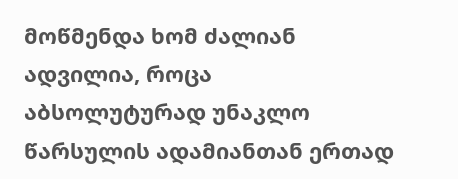მოწმენდა ხომ ძალიან ადვილია, როცა აბსოლუტურად უნაკლო წარსულის ადამიანთან ერთად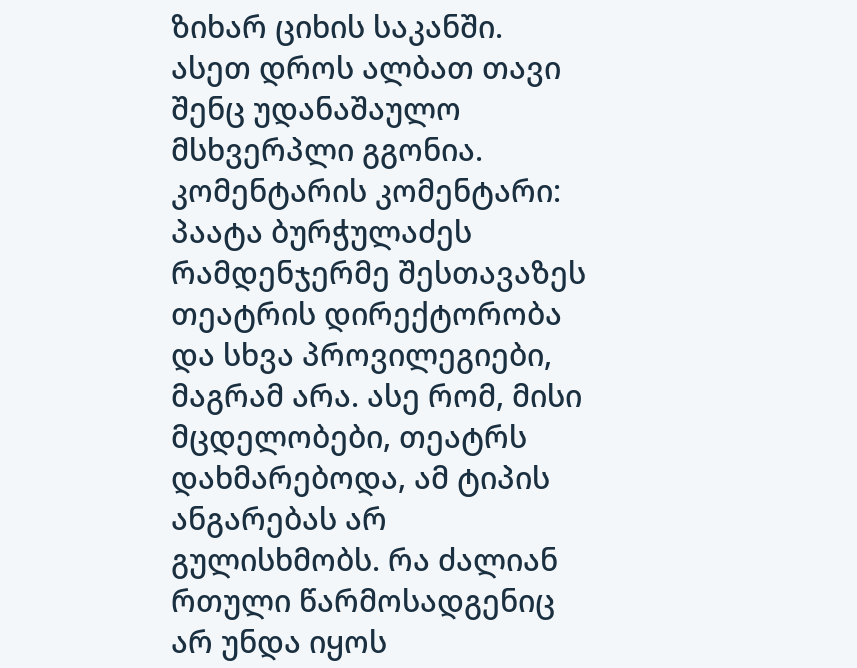ზიხარ ციხის საკანში. ასეთ დროს ალბათ თავი შენც უდანაშაულო მსხვერპლი გგონია.
კომენტარის კომენტარი: პაატა ბურჭულაძეს რამდენჯერმე შესთავაზეს თეატრის დირექტორობა და სხვა პროვილეგიები, მაგრამ არა. ასე რომ, მისი მცდელობები, თეატრს დახმარებოდა, ამ ტიპის ანგარებას არ გულისხმობს. რა ძალიან რთული წარმოსადგენიც არ უნდა იყოს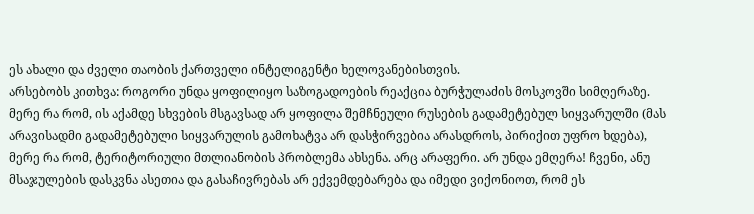ეს ახალი და ძველი თაობის ქართველი ინტელიგენტი ხელოვანებისთვის.
არსებობს კითხვა: როგორი უნდა ყოფილიყო საზოგადოების რეაქცია ბურჭულაძის მოსკოვში სიმღერაზე. მერე რა რომ, ის აქამდე სხვების მსგავსად არ ყოფილა შემჩნეული რუსების გადამეტებულ სიყვარულში (მას არავისადმი გადამეტებული სიყვარულის გამოხატვა არ დასჭირვებია არასდროს, პირიქით უფრო ხდება), მერე რა რომ, ტერიტორიული მთლიანობის პრობლემა ახსენა. არც არაფერი. არ უნდა ემღერა! ჩვენი, ანუ მსაჯულების დასკვნა ასეთია და გასაჩივრებას არ ექვემდებარება და იმედი ვიქონიოთ, რომ ეს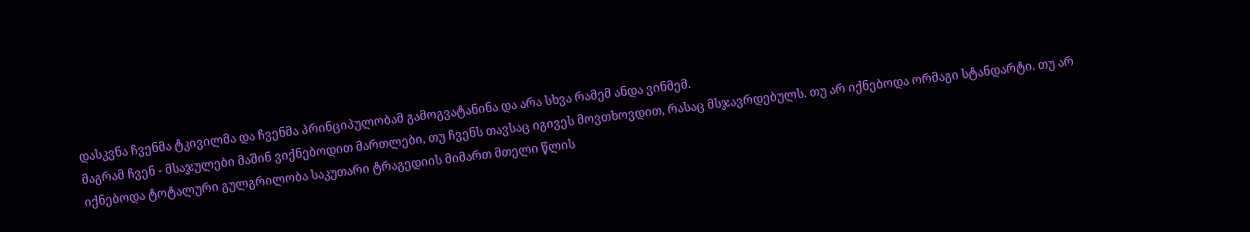დასკვნა ჩვენმა ტკივილმა და ჩვენმა პრინციპულობამ გამოგვატანინა და არა სხვა რამემ ანდა ვინმემ.
მაგრამ ჩვენ - მსაჯულები მაშინ ვიქნებოდით მართლები, თუ ჩვენს თავსაც იგივეს მოვთხოვდით, რასაც მსჯავრდებულს. თუ არ იქნებოდა ორმაგი სტანდარტი. თუ არ იქნებოდა ტოტალური გულგრილობა საკუთარი ტრაგედიის მიმართ მთელი წლის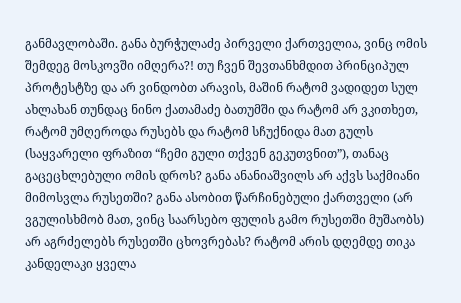განმავლობაში. განა ბურჭულაძე პირველი ქართველია, ვინც ომის შემდეგ მოსკოვში იმღერა?! თუ ჩვენ შევთანხმდით პრინციპულ პროტესტზე და არ ვინდობთ არავის, მაშინ რატომ ვადიდეთ სულ ახლახან თუნდაც ნინო ქათამაძე ბათუმში და რატომ არ ვკითხეთ, რატომ უმღეროდა რუსებს და რატომ სჩუქნიდა მათ გულს (საყვარელი ფრაზით “ჩემი გული თქვენ გეკუთვნით”), თანაც გაცეცხლებული ომის დროს? განა ანანიაშვილს არ აქვს საქმიანი მიმოსვლა რუსეთში? განა ასობით წარჩინებული ქართველი (არ ვგულისხმობ მათ, ვინც საარსებო ფულის გამო რუსეთში მუშაობს) არ აგრძელებს რუსეთში ცხოვრებას? რატომ არის დღემდე თიკა კანდელაკი ყველა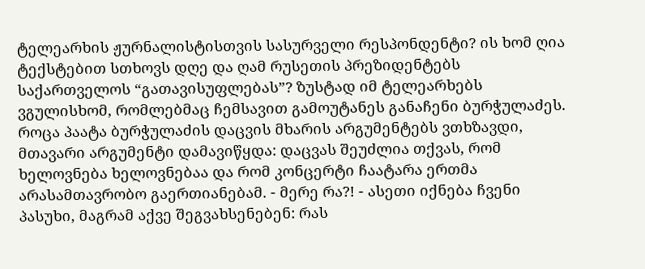ტელეარხის ჟურნალისტისთვის სასურველი რესპონდენტი? ის ხომ ღია ტექსტებით სთხოვს დღე და ღამ რუსეთის პრეზიდენტებს საქართველოს “გათავისუფლებას”? ზუსტად იმ ტელეარხებს ვგულისხომ, რომლებმაც ჩემსავით გამოუტანეს განაჩენი ბურჭულაძეს.
როცა პაატა ბურჭულაძის დაცვის მხარის არგუმენტებს ვთხზავდი, მთავარი არგუმენტი დამავიწყდა: დაცვას შეუძლია თქვას, რომ ხელოვნება ხელოვნებაა და რომ კონცერტი ჩაატარა ერთმა არასამთავრობო გაერთიანებამ. - მერე რა?! - ასეთი იქნება ჩვენი პასუხი, მაგრამ აქვე შეგვახსენებენ: რას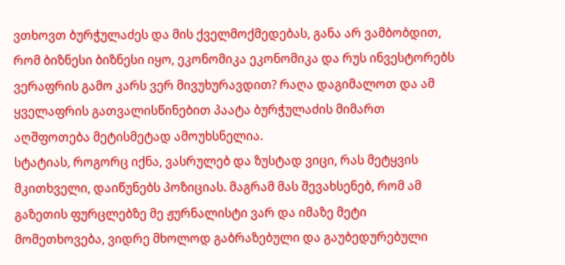ვთხოვთ ბურჭულაძეს და მის ქველმოქმედებას, განა არ ვამბობდით, რომ ბიზნესი ბიზნესი იყო, ეკონომიკა ეკონომიკა და რუს ინვესტორებს ვერაფრის გამო კარს ვერ მივუხურავდით? რაღა დაგიმალოთ და ამ ყველაფრის გათვალისწინებით პაატა ბურჭულაძის მიმართ აღშფოთება მეტისმეტად ამოუხსნელია.
სტატიას, როგორც იქნა, ვასრულებ და ზუსტად ვიცი, რას მეტყვის მკითხველი, დაიწუნებს პოზიციას. მაგრამ მას შევახსენებ, რომ ამ გაზეთის ფურცლებზე მე ჟურნალისტი ვარ და იმაზე მეტი მომეთხოვება, ვიდრე მხოლოდ გაბრაზებული და გაუბედურებული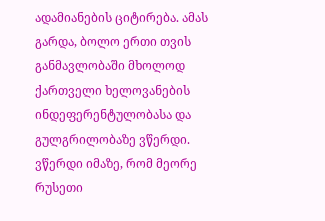ადამიანების ციტირება. ამას გარდა, ბოლო ერთი თვის განმავლობაში მხოლოდ ქართველი ხელოვანების ინდეფერენტულობასა და გულგრილობაზე ვწერდი. ვწერდი იმაზე, რომ მეორე რუსეთი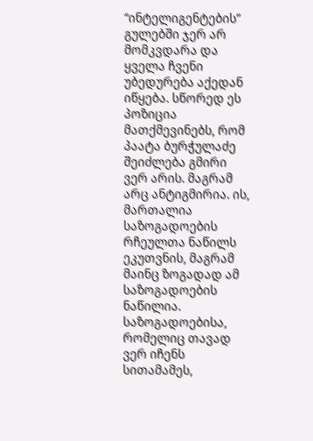“ინტელიგენტების” გულებში ჯერ არ მომკვდარა და ყველა ჩვენი უბედურება აქედან იწყება. სწორედ ეს პოზიცია მათქმევინებს, რომ პაატა ბურჭულაძე შეიძლება გმირი ვერ არის. მაგრამ არც ანტიგმირია. ის, მართალია საზოგადოების რჩეულთა ნაწილს ეკუთვნის, მაგრამ მაინც ზოგადად ამ საზოგადოების ნაწილია. საზოგადოებისა, რომელიც თავად ვერ იჩენს სითამამეს,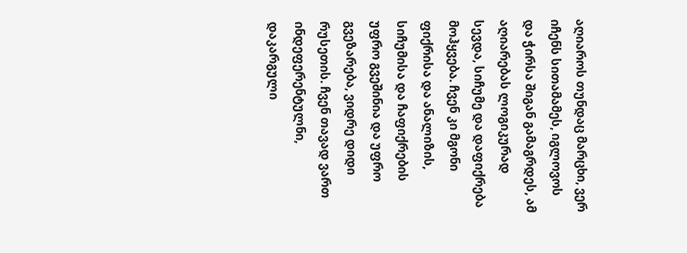აღიაროს თუნდაც მარცხი, ვერ იჩენს სითამამეს, იგლოვოს და ჭირსა შიგან გამაგრდეს, ამ აღიარებას ლოგიკურად სევდა, სიჩუმე და დაფიქრება მოჰყვება. ჩვენ კი მგონი ფიქრისა და ანალიზის, სიჩუმისა და ჩაფიქრების უფრო გვეშინია და უფრო გვეზარება, ვიდრე დიდი რუსეთის. ჩვენ თავად ვართ ინდეფერენტულნი, დაკარგული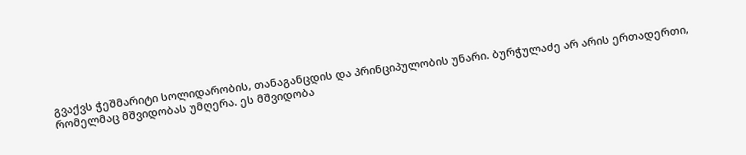გვაქვს ჭეშმარიტი სოლიდარობის, თანაგანცდის და პრინციპულობის უნარი. ბურჭულაძე არ არის ერთადერთი, რომელმაც მშვიდობას უმღერა. ეს მშვიდობა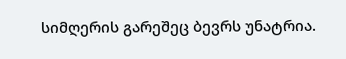სიმღერის გარეშეც ბევრს უნატრია.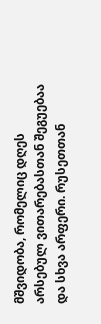მშვიდობა, რომელიც დღეს არსებულ ვითარებასთან შეგუებაა და სხვა არფერი. რუსეთთან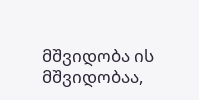მშვიდობა ის მშვიდობაა,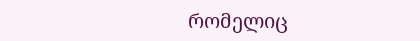რომელიც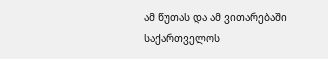ამ წუთას და ამ ვითარებაში საქართველოს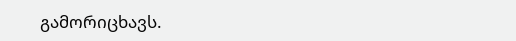გამორიცხავს.